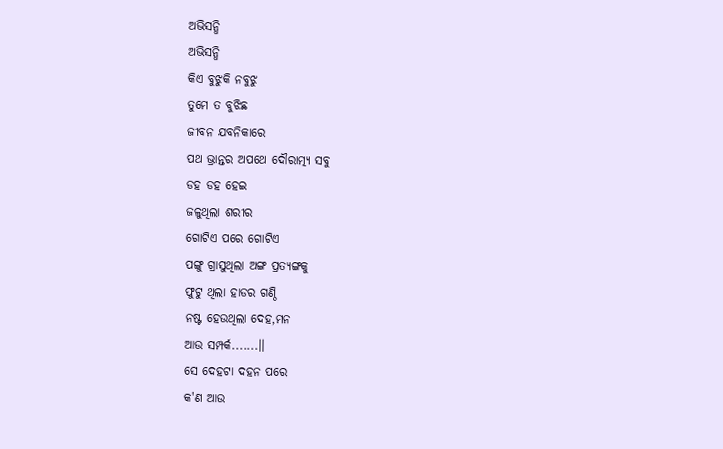ଅଭିସନ୍ଧି
ଅଭିସନ୍ଧି
କିଏ ବୁଝୁକି ନବୁଝୁ
ତୁମେ ତ ବୁଝିଛ
ଜୀବନ ଯବନିକାରେ
ପଥ ଭ୍ରାନ୍ତର ଅପଥେ ଦୌରାତ୍ମ୍ୟ ସବୁ
ଡହ ଡହ ହେଇ
ଜଳୁଥିଲା ଶରୀର
ଗୋଟିଏ ପରେ ଗୋଟିଏ
ପଙ୍ଗୁ ଗ୍ରାସୁଥିଲା ଅଙ୍ଗ ପ୍ରତ୍ୟଙ୍ଗକୁ
ଫୁଟୁ ଥିଲା ହାଡର ଗଣ୍ଠି
ନଷ୍ଟ ହେଉଥିଲା ଦେହ,ମନ
ଆଉ ସମ୍ପର୍କ.......।।
ସେ ଦେହଟା ଦହନ ପରେ
କ'ଣ ଆଉ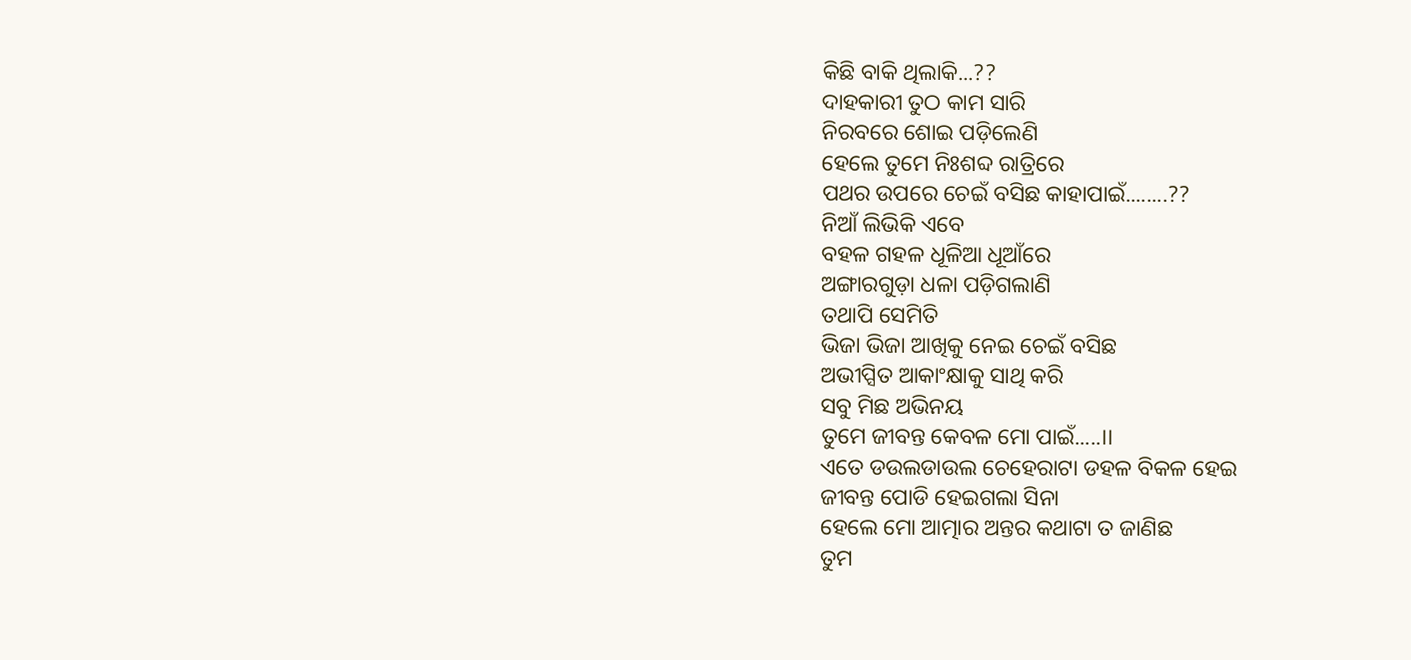କିଛି ବାକି ଥିଲାକି...??
ଦାହକାରୀ ତୁଠ କାମ ସାରି
ନିରବରେ ଶୋଇ ପଡ଼ିଲେଣି
ହେଲେ ତୁମେ ନିଃଶବ୍ଦ ରାତ୍ରିରେ
ପଥର ଉପରେ ଚେଇଁ ବସିଛ କାହାପାଇଁ........??
ନିଆଁ ଲିଭିକି ଏବେ
ବହଳ ଗହଳ ଧୂଳିଆ ଧୂଆଁରେ
ଅଙ୍ଗାରଗୁଡ଼ା ଧଳା ପଡ଼ିଗଲାଣି
ତଥାପି ସେମିତି
ଭିଜା ଭିଜା ଆଖିକୁ ନେଇ ଚେଇଁ ବସିଛ
ଅଭୀପ୍ସିତ ଆକାଂକ୍ଷାକୁ ସାଥି କରି
ସବୁ ମିଛ ଅଭିନୟ
ତୁମେ ଜୀବନ୍ତ କେବଳ ମୋ ପାଇଁ.....।।
ଏତେ ଡଉଲଡାଉଲ ଚେହେରାଟା ଡହଳ ବିକଳ ହେଇ
ଜୀବନ୍ତ ପୋଡି ହେଇଗଲା ସିନା
ହେଲେ ମୋ ଆତ୍ମାର ଅନ୍ତର କଥାଟା ତ ଜାଣିଛ
ତୁମ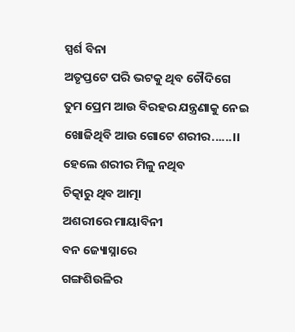ସ୍ପର୍ଶ ବିନା
ଅତୃପ୍ତଟେ ପରି ଭଟକୁ ଥିବ ଚୌଦିଗେ
ତୁମ ପ୍ରେମ ଆଉ ବିରହର ଯନ୍ତ୍ରଣାକୁ ନେଇ
ଖୋଜିଥିବି ଆଉ ଗୋଟେ ଶରୀର......।।
ହେଲେ ଶରୀର ମିଳୁ ନଥିବ
ଚିତ୍କାରୁ ଥିବ ଆତ୍ମା
ଅଶରୀରେ ମାୟାବିନୀ
ବନ ଜ୍ୟୋସ୍ନାରେ
ଗଙ୍ଗଶିଉଳିର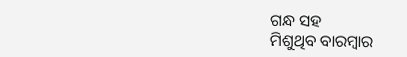ଗନ୍ଧ ସହ
ମିଶୁଥିବ ବାରମ୍ବାର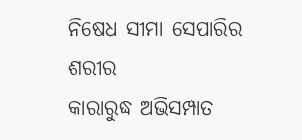ନିଷେଧ ସୀମା ସେପାରିର ଶରୀର
କାରାରୁଦ୍ଧ ଅଭିସମ୍ପାତ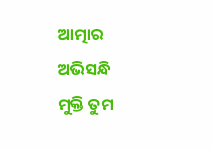ଆତ୍ମାର
ଅଭିସନ୍ଧି
ମୁକ୍ତି ତୁମ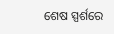ଶେଷ ସ୍ପର୍ଶରେ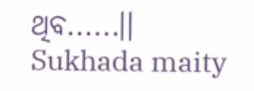ଥିବ......।।
Sukhada maity